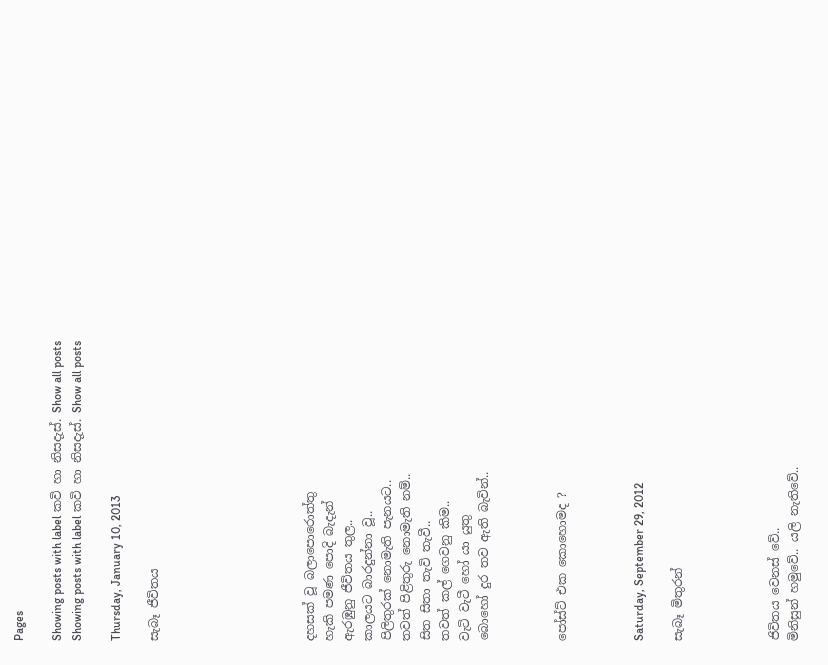Pages

Showing posts with label කවි හා නිසදැස්. Show all posts
Showing posts with label කවි හා නිසදැස්. Show all posts

Thursday, January 10, 2013

සැබෑ ජීවිතය







දහසක් වූ බලාපොරොත්තු
හැකි පමණ පොදි බැදැන්
ඇරඹුනු ජීවිතය තුල..
කාලයට බාරදුන්නා වූ..
පිලිතුරක් නොමැති පැනයට..
තවත් පිළිතුරු නොමැති නම්..
සිත සිතා තැවි තැවී..
තවත් කල් ගෙවනු කිම..
වැටි වැටී හෝ යා යුතු
බොහෝ දුර තව ඇති බැවින්..



පෝස්ට් එක කොහොමද ?



Saturday, September 29, 2012

සැබෑ මිතුරන්




ජිවිතය වෙනස් වේ..
මිනිසුන් හමුවේ.. යලි නැතිවේ..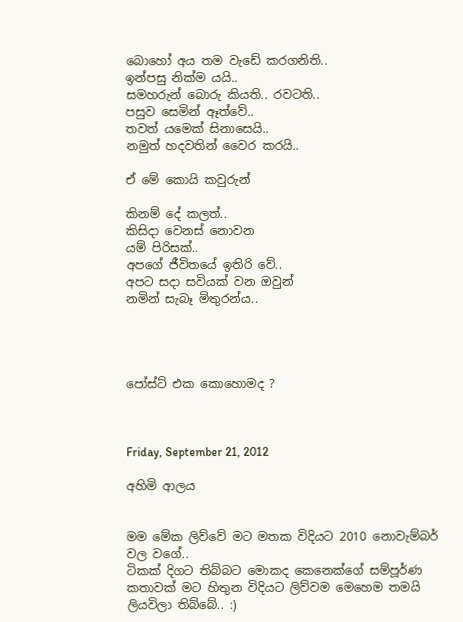බොහෝ අය තම වැඩේ කරගනිති..
ඉන්පසු නික්ම යයි..
සමහරුන් බොරු කියති.. රවටති..
පසුව සෙමින් ඈත්වේ..
තවත් යමෙක් සිනාසෙයි..
නමුත් හදවතින් වෛර කරයි..

ඒ මේ කොයි කවුරුන්

කිනම් දේ කලත්..
කිසිදා වෙනස් නොවන
යම් පිරිසක්..
අපගේ ජීවිතයේ ඉතිරි වේ..
අපට සදා සවියක් වන ඔවුන්
නමින් සැබෑ මිතුරන්ය..




පෝස්ට් එක කොහොමද ?



Friday, September 21, 2012

අහිමි ආලය


මම මේක ලිව්වේ මට මතක විදියට 2010 නොවැම්බර් වල වගේ..
ටිකක් දිගට තිබ්බට මොකද කෙනෙක්ගේ සම්පූර්ණ කතාවක් මට හිතුන විදියට ලිව්වම මෙහෙම තමයි ලියවිලා තිබ්බේ.. :)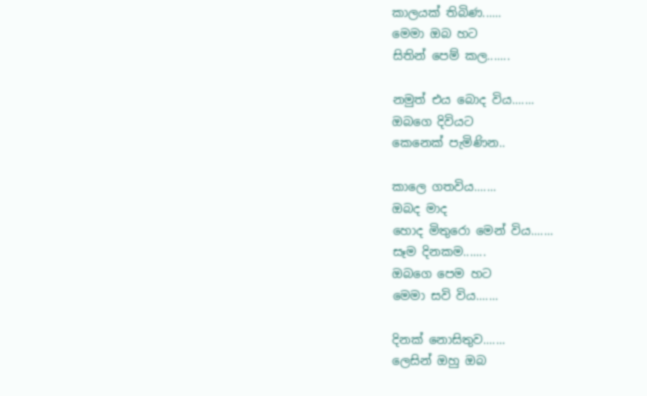කාලයක් තිබිණ......
මෙමා ඔබ හට
සිතින් පෙම් කල.......

නමුත් එය බොද විය.......
ඔබගෙ දිවියට
කෙනෙක් පැමිණින..

කාලෙ ගතවිය.......
ඔබද මාද
හොද මිතුරො මෙන් විය.......
සෑම දිනකම.......
ඔබගෙ පෙම හට
මෙමා සවි විය.......

දිනක් නොසිතුව.......
ලෙසින් ඔහු ඔබ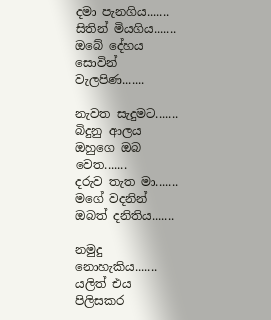දමා පැනගිය.......
සිතින් මියගිය.......
ඔබේ දේහය
සොවින් වැලපිණ.......

නැවත සැදුමට.......
බිදුනු ආලය
ඔහුගෙ ඔබ වෙත.......
දරුව තැත මා.......
මගේ වදනින්
ඔබත් දනිතිය.......

නමුදු නොහැකිය.......
යලිත් එය
පිලිසකර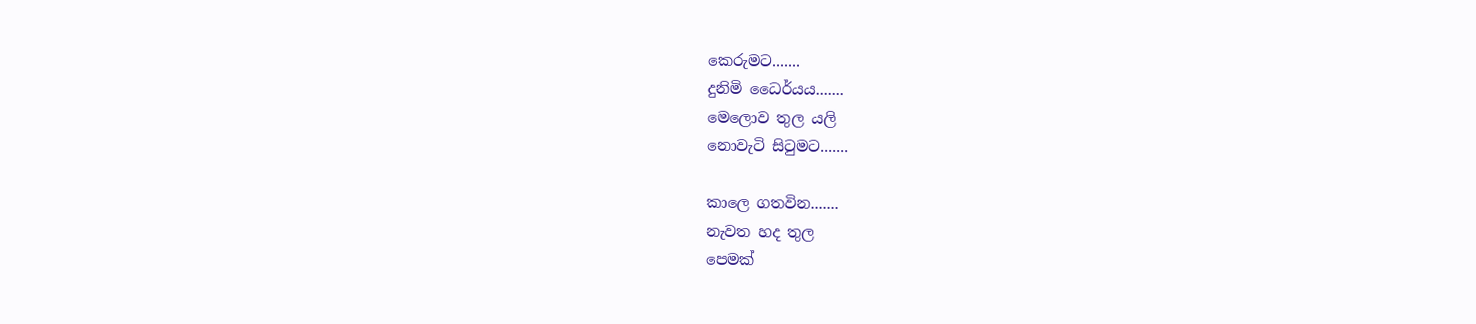කෙරුමට.......
දුනිමි ධෛර්යය.......
මෙලොව තුල යලි
නොවැටි සිටුමට.......

කාලෙ ගතවින.......
නැවත හද තුල
පෙමක්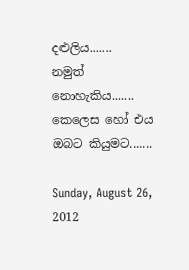දළුලිය.......
නමුත් නොහැකිය.......
කෙලෙස හෝ එය
ඔබට කියුමට.......

Sunday, August 26, 2012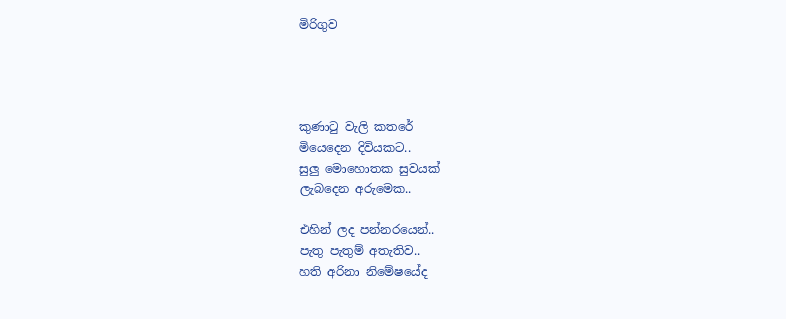මිරිගුව




කුණාටු වැලි කතරේ
මියෙදෙන දිවියකට..
සුලු මොහොතක සුවයක්
ලැබදෙන අරුමෙක..

එහින් ලද පන්නරයෙන්..
පැතු පැතුම් අතැතිව..
හති අරිනා නිමේෂයේද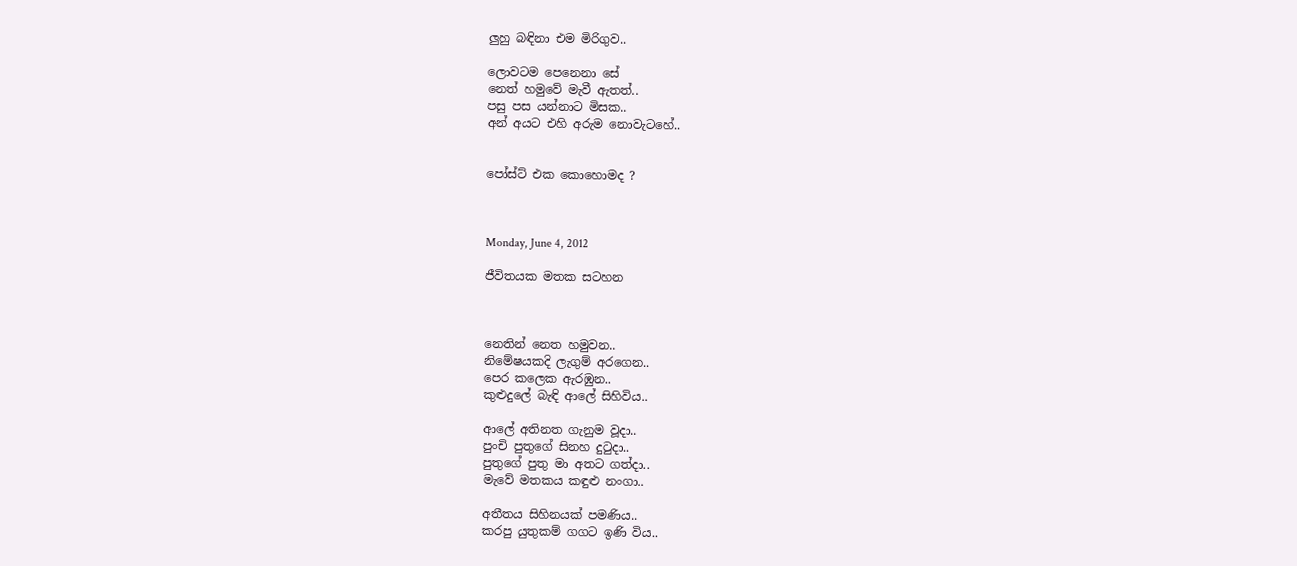ලුහු බඳිනා එම මිරිගුව..

ලොවටම පෙනෙනා සේ
නෙත් හමුවේ මැවී ඇතත්..
පසු පස යන්නාට මිසක..
අන් අයට එහි අරුම නොවැටහේ..


පෝස්ට් එක කොහොමද ?



Monday, June 4, 2012

ජීවිතයක මතක සටහන



නෙතින් නෙත හමුවන..
නිමේෂයකදි ලැගුම් අරගෙන..
පෙර කලෙක ඇරඹුන..
කුළුදුලේ බැඳි ආලේ සිහිවිය..

ආලේ අතිනත ගැනුම වූදා..
පුංචි පුතුගේ සිනහ දුටුදා..
පුතුගේ පුතු මා අතට ගත්දා..
මැවේ මතකය කඳුළු නංගා..

අතීතය සිහිනයක් පමණිය..
කරපු යුතුකම් ගගට ඉණි විය..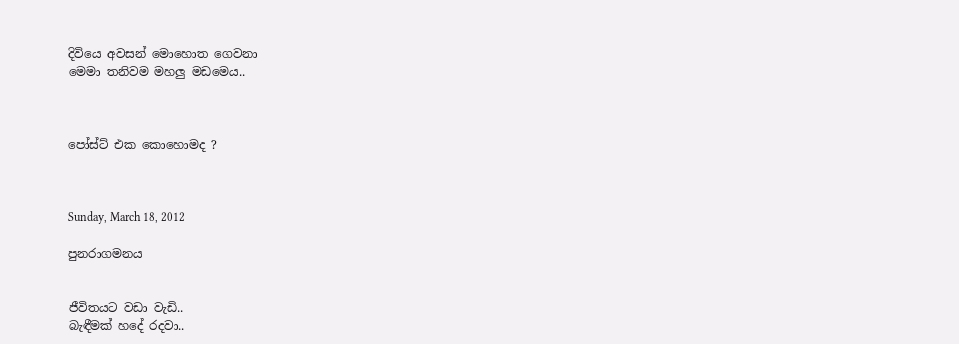දිවියෙ අවසන් මොහොත ගෙවනා
මෙමා තනිවම මහලු මඩමෙය..



පෝස්ට් එක කොහොමද ?



Sunday, March 18, 2012

පුනරාගමනය


ජීවිතයට වඩා වැඩි..
බැඳීමක් හදේ රදවා..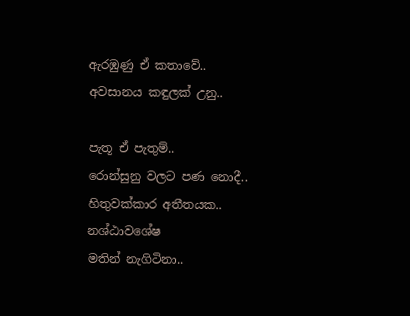ඇරඹුණු ඒ කතාවේ..
අවසානය කඳුලක් උනු..

පැතූ ඒ පැතුම්..
රොන්සුනු වලට පණ නොදී..
හිතුවක්කාර අතීතයක..
නශ්ඨාවශේෂ
මතින් නැගිටිනා..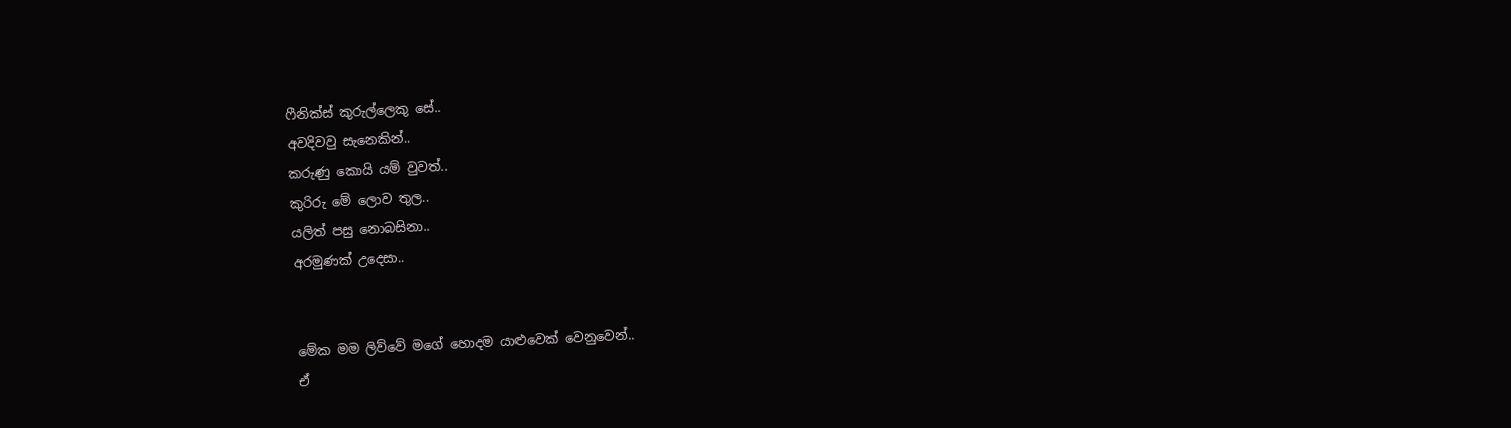ෆීනික්ස් කුරුල්ලෙකු සේ..
අවදිවවු සැනෙකින්..
කරුණු කොයි යම් වුවත්..
කුරිරු මේ ලොව තුල..
යලිත් පසු නොබසිනා..
අරමුණක් උදෙසා..


මේක මම ලිව්වේ මගේ හොදම යාළුවෙක් වෙනුවෙන්..
ඒ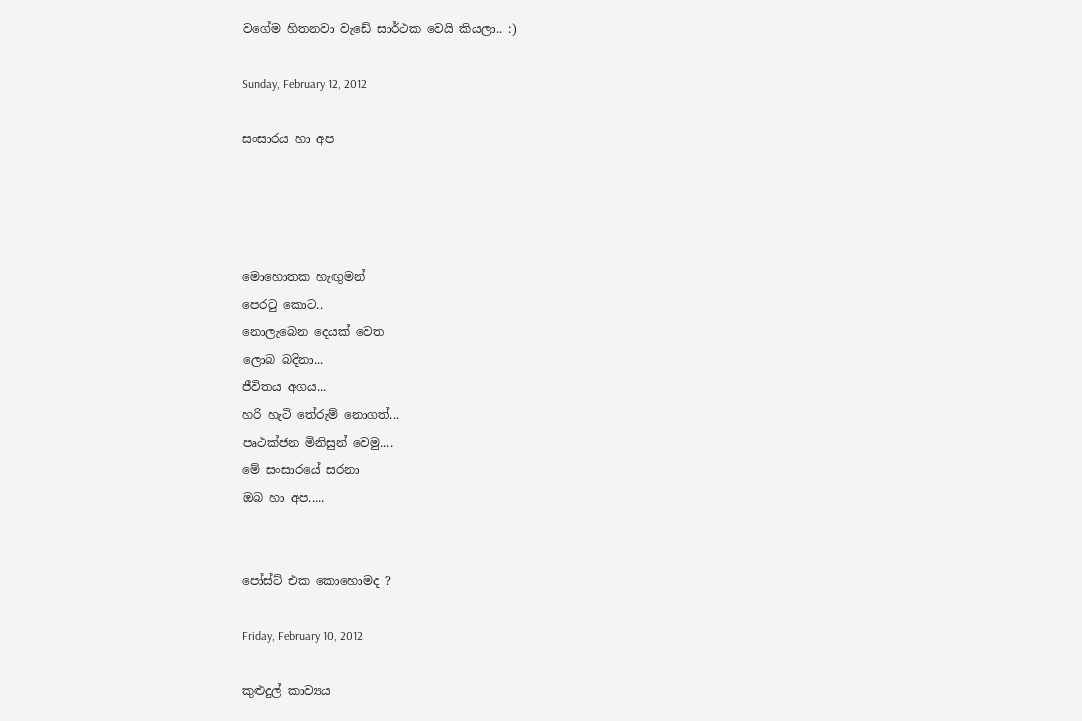වගේම හිතනවා වැඩේ සාර්ථක වෙයි කියලා.. :)

Sunday, February 12, 2012

සංසාරය හා අප




මොහොතක හැඟුමන්
පෙරටු කොට..
නොලැබෙන දෙයක් වෙත
ලොබ බදිනා...
ජීවිතය අගය...
හරි හැටි තේරුම් නොගත්...
පෘථක්ජන මිනිසුන් වෙමු....
මේ සංසාරයේ සරනා
ඔබ හා අප.....


පෝස්ට් එක කොහොමද ?

Friday, February 10, 2012

කුළුදුල් කාව්‍යය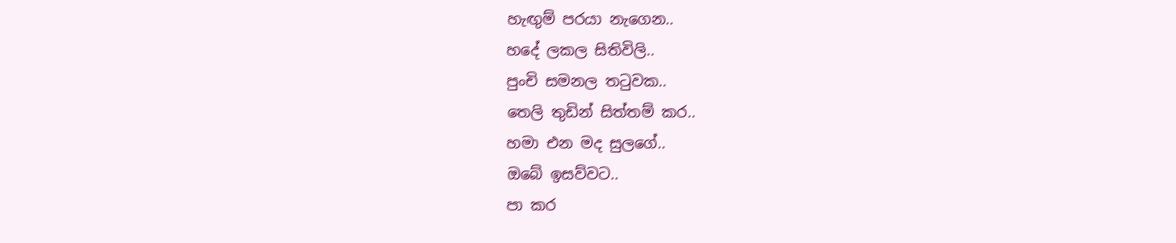හැඟුම් පරයා නැගෙන..
හදේ ලකල සිතිවිලි..
පුංචි සමනල තටුවක..
තෙලි තුඩින් සිත්තම් කර..
හමා එන මද සුලගේ..
ඔබේ ඉසව්වට..
පා කර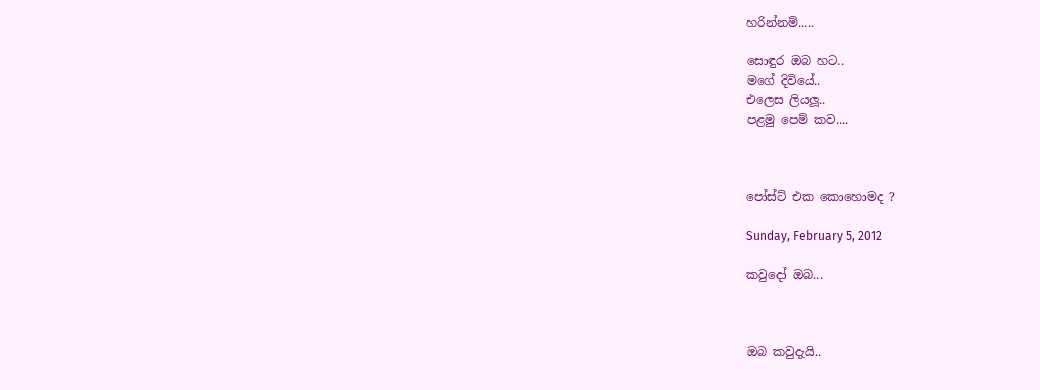හරින්නම්.....

සොඳුර ඔබ හට..
මගේ දිවියේ..
එලෙස ලියලූ..
පළමු පෙම් කව....



පෝස්ට් එක කොහොමද ?

Sunday, February 5, 2012

කවුදෝ ඔබ...



ඔබ කවුදැයි..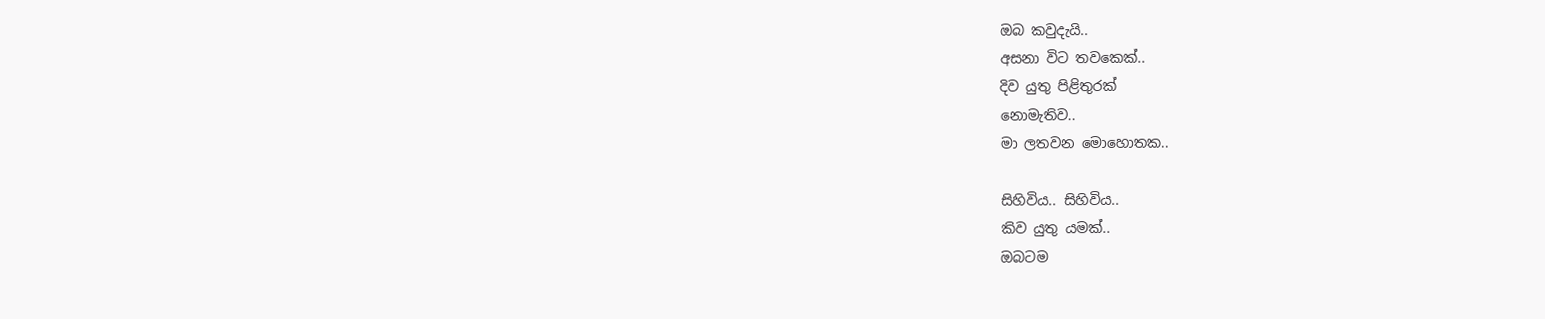ඔබ කවුදැයි..
අසනා විට තවකෙක්..
දිව යුතු පිළිතුරක්
නොමැතිව..
මා ලතවන මොහොතක..

සිහිවිය.. සිහිවිය..
කිව යුතු යමක්..
ඔබටම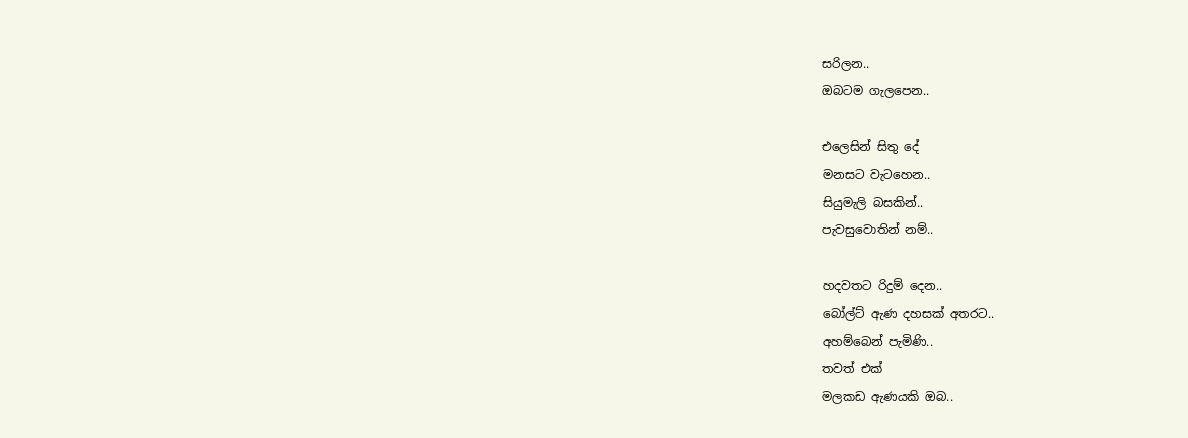සරිලන..
ඔබටම ගැලපෙන..

එලෙසින් සිතු දේ
මනසට වැටහෙන..
සියුමැලි බසකින්..
පැවසුවොතින් නම්..

හදවතට රිදුම් දෙන..
බෝල්ට් ඇණ දහසක් අතරට..
අහම්බෙන් පැමිණි..
තවත් එක්
මලකඩ ඇණයකි ඔබ..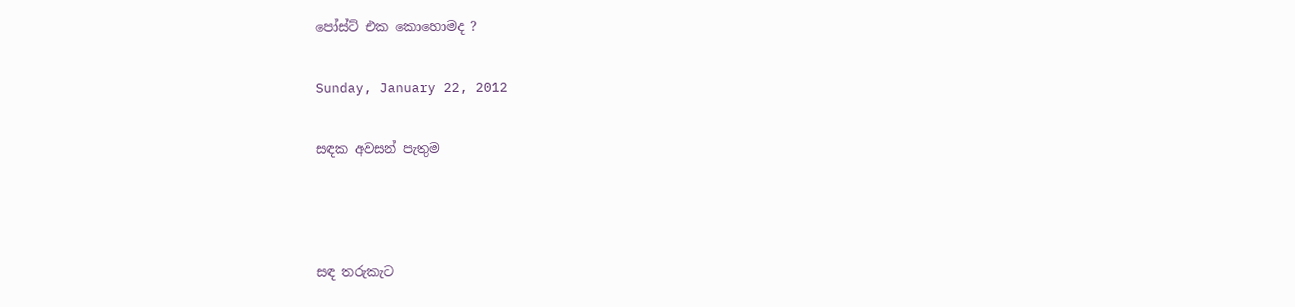පෝස්ට් එක කොහොමද ?

Sunday, January 22, 2012

සඳක අවසන් පැතුම



සඳ තරුකැට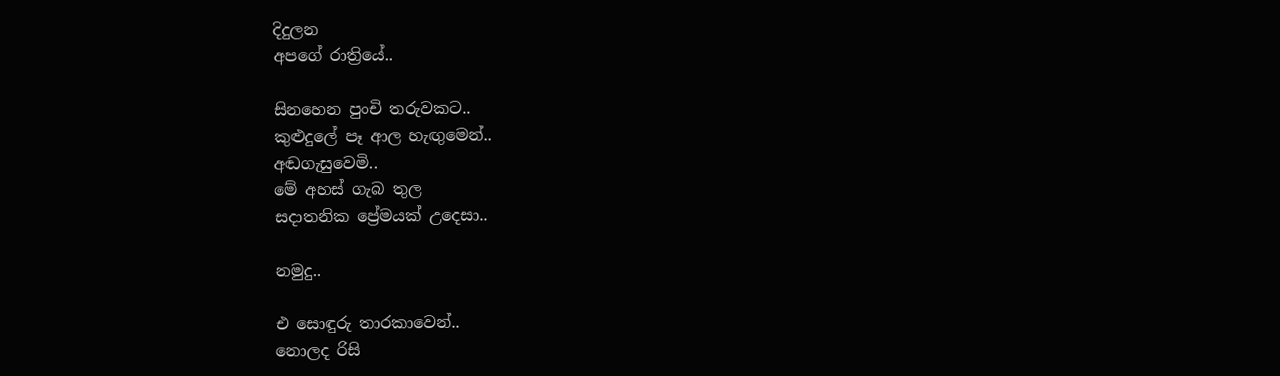දිදුලන
අපගේ රාත්‍රියේ..

සිනහෙන පුංචි තරුවකට..
කුළුදුලේ පෑ ආල හැඟුමෙන්..
අඬගැසුවෙමි..
මේ අහස් ගැබ තුල
සදාතනික ප්‍රේමයක් උදෙසා..

නමුදු..

එ සොඳුරු තාරකාවෙන්..
නොලද රිසි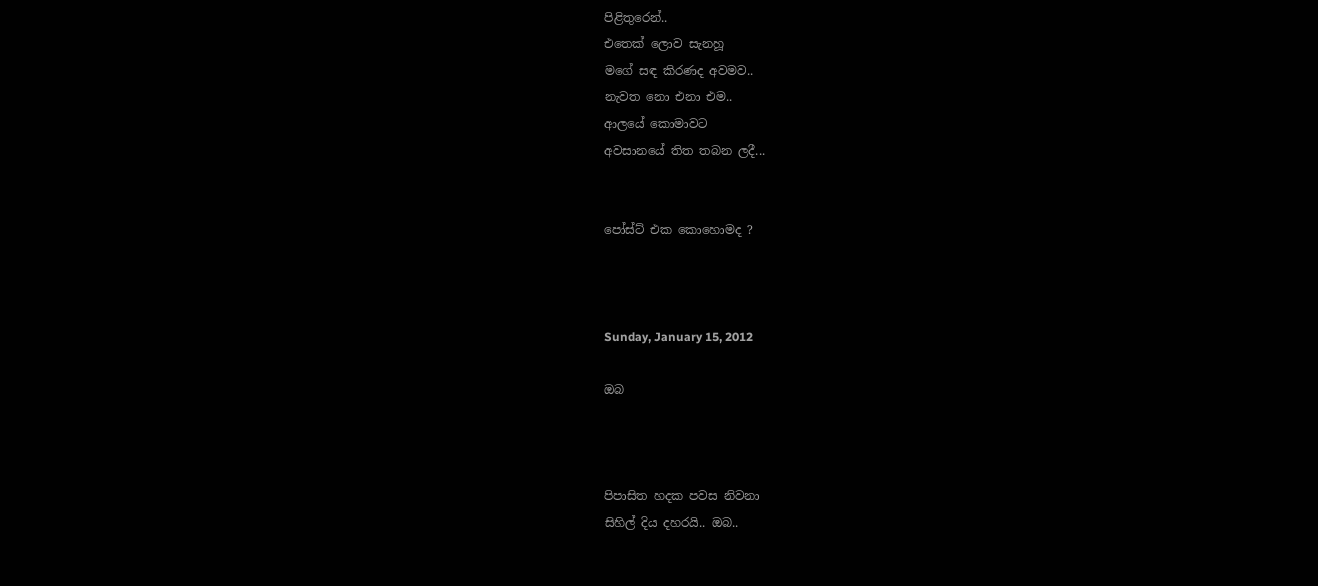පිළිතුරෙන්..
එතෙක් ලොව සැනහූ
මගේ සඳ කිරණද අවමව..
නැවත නො එනා එම..
ආලයේ කොමාවට
අවසානයේ තිත තබන ලදී...


පෝස්ට් එක කොහොමද ?



Sunday, January 15, 2012

ඔබ



පිපාසිත හදක පවස නිවනා
සිහිල් දිය දහරයි.. ඔබ..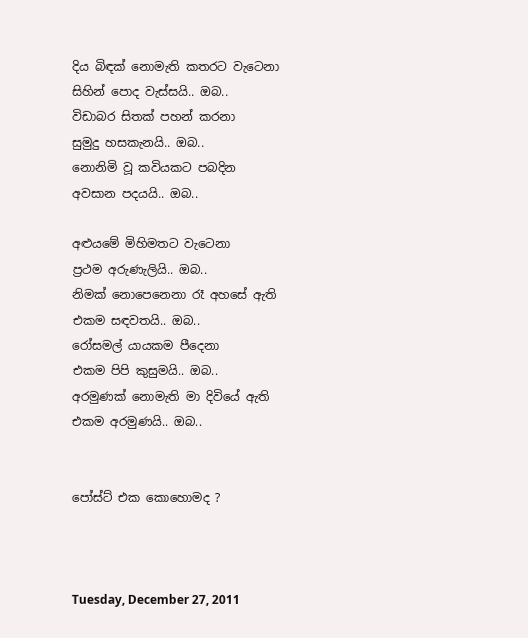දිය බිඳක් නොමැති කතරට වැටෙනා
සිහින් පොද වැස්සයි.. ඔබ..
විඩාබර සිතක් පහන් කරනා
සුමුදු හසකැනයි.. ඔබ..
නොනිමි වූ කවියකට පබදින
අවසාන පදයයි.. ඔබ..

අළුයමේ මිහිමතට වැටෙනා
ප්‍රථම අරුණැලියි.. ඔබ..
නිමක් නොපෙනෙනා රෑ අහසේ ඇති
එකම සඳවතයි.. ඔබ..
රෝසමල් යායකම පීදෙනා
එකම පිපි කුසුමයි.. ඔබ..
අරමුණක් නොමැති මා දිවියේ ඇති
එකම අරමුණයි.. ඔබ..


පෝස්ට් එක කොහොමද ?



Tuesday, December 27, 2011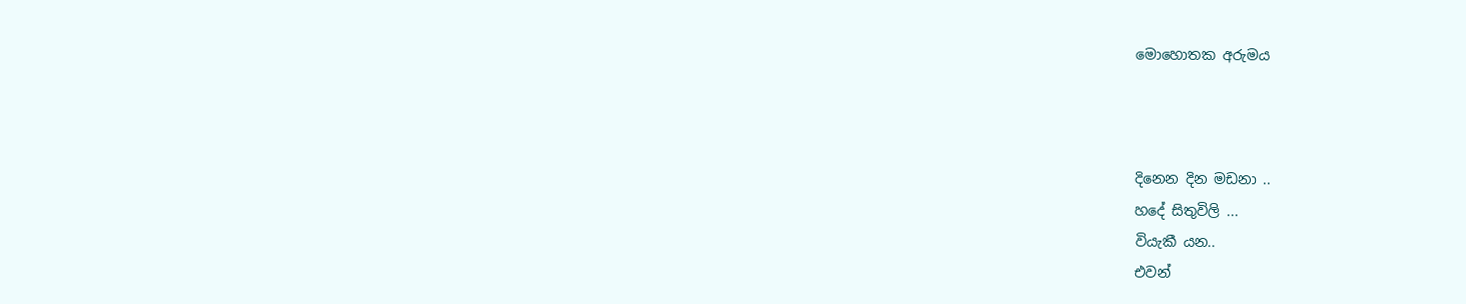මොහොතක අරුමය



දිනෙන දින මඩනා ..
හදේ සිතුවිලි ...
වියැකී යන..
එවන්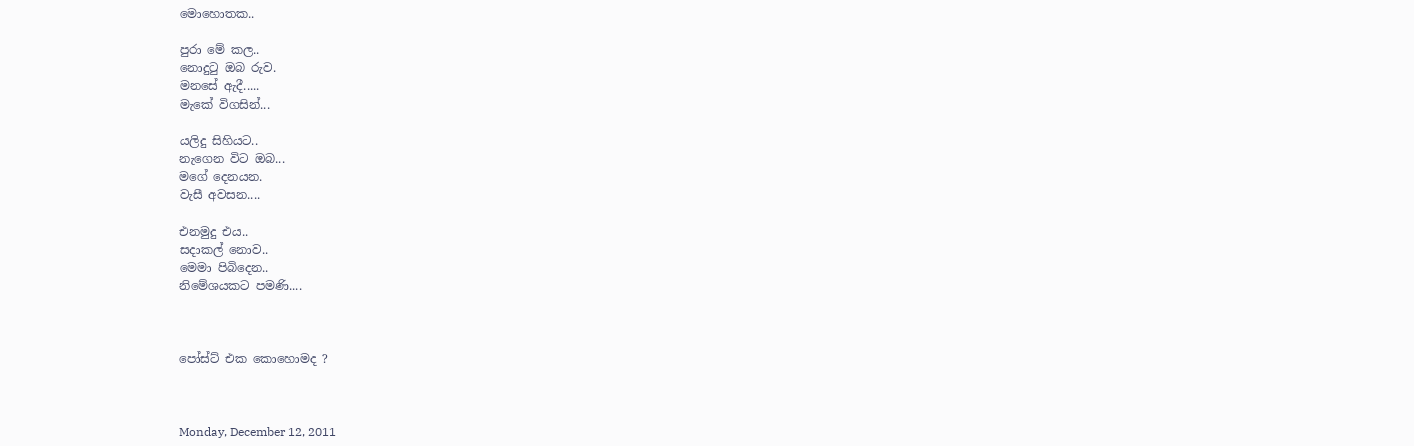මොහොතක..

පුරා මේ කල..
නොදුටු ඔබ රුව.
මනසේ ඇදී.....
මැකේ විගසින්...

යලිදු සිහියට..
නැගෙන විට ඔබ...
මගේ දෙනයන.
වැසී අවසන....

එනමුදු එය..
සදාකල් නොව..
මෙමා පිබිදෙන..
නිමේශයකට පමණි....



පෝස්ට් එක කොහොමද ?



Monday, December 12, 2011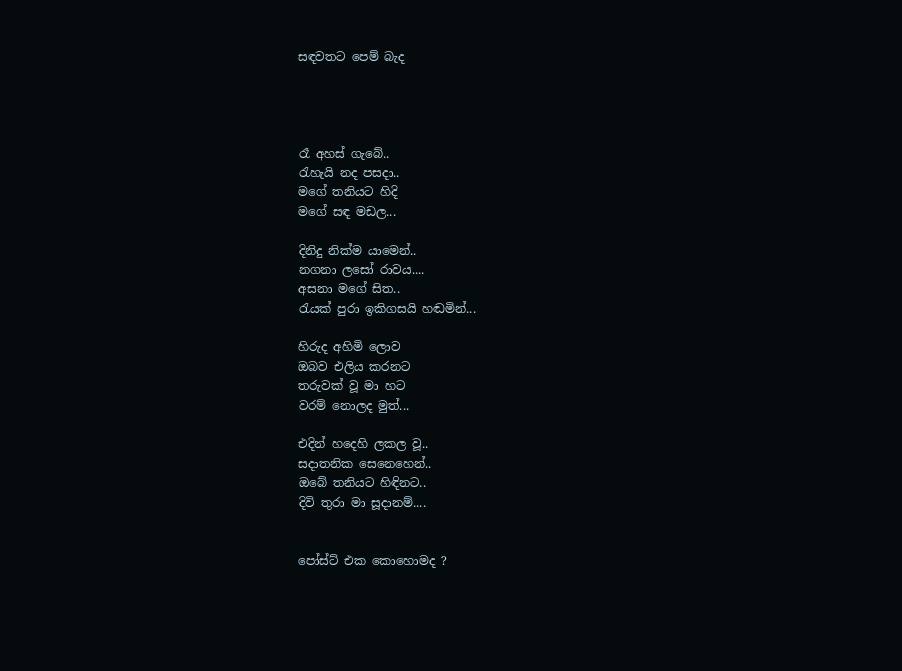සඳවතට පෙම් බැද




රෑ අහස් ගැබේ..
රැහැයි නද පසදා..
මගේ තනියට හිදි
මගේ සඳ මඩල...

දිනිදු නික්ම යාමෙන්..
නගනා ලසෝ රාවය....
අසනා මගේ සිත..
රැයක් පුරා ඉකිගසයි හඬමින්...

හිරුද අහිමි ලොව
ඔබව එලිය කරනට
තරුවක් වූ මා හට
වරම් නොලද මුත්...

එදින් හදෙහි ලකල වූ..
සදාතනික සෙනෙහෙන්..
ඔබේ තනියට හිඳිනට..
දිවි තුරා මා සූදානම්....


පෝස්ට් එක කොහොමද ?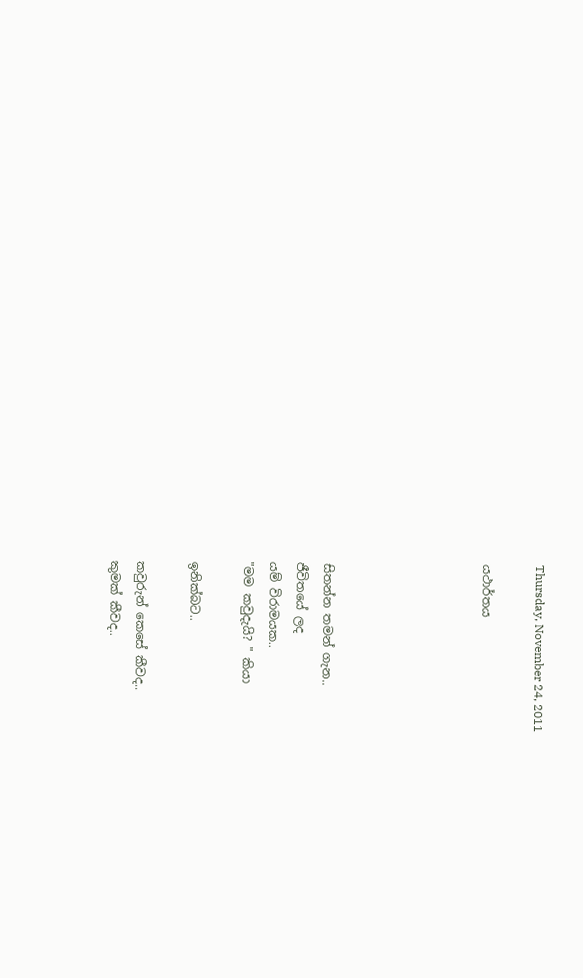Thursday, November 24, 2011

යථාර්තය





සිතන්න තමන් ගැන..
ජීවිතයේ ලද
යම් විරාමයක..
"මම කවුදැයි? " කියා

ඉනික්බට..

කවුරුන් කෙසේ කීවද..
කුමක් කීවද..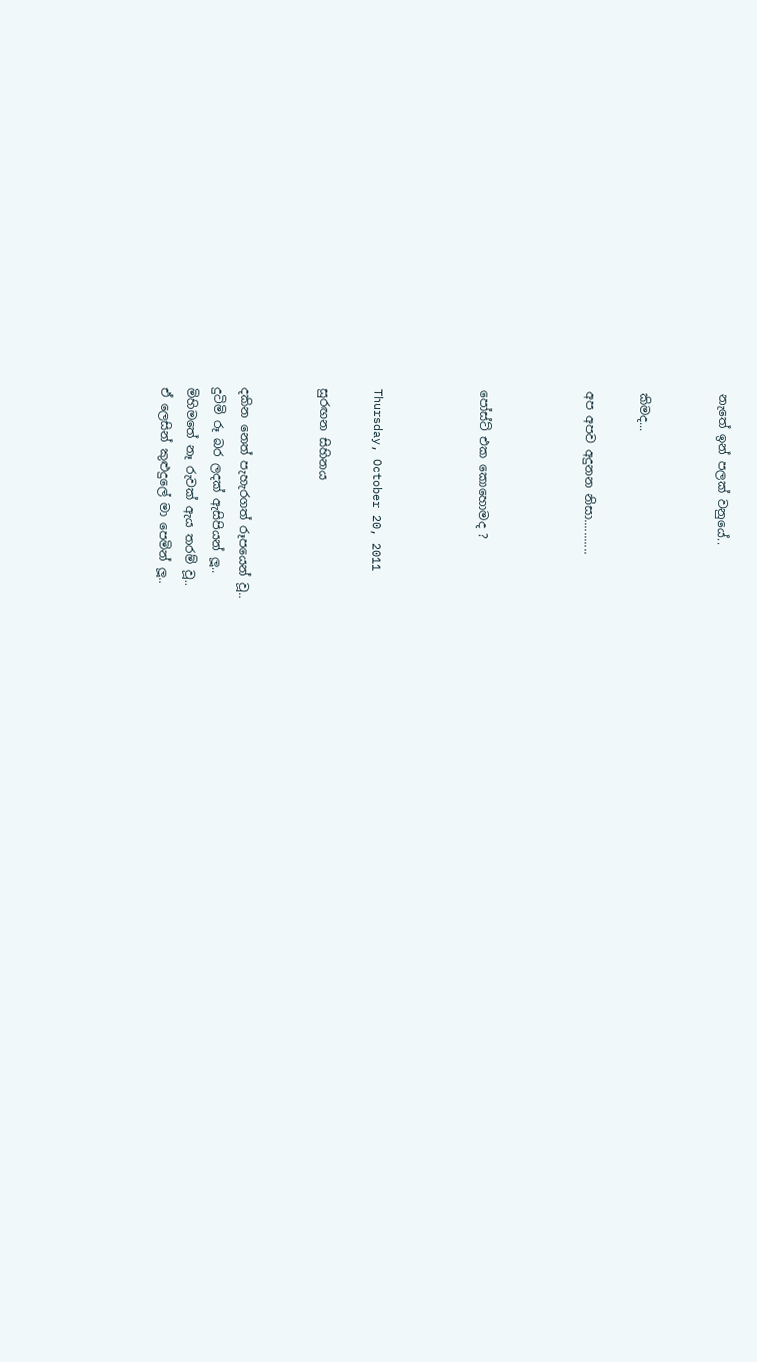නැතේ ඉන් පලක් වනුයේ..


කිමද...

අප අපව අදුනන නිසා...........



පෝස්ට් එක කොහොමද ?



Thursday, October 20, 2011

සුරඟන සිහිනය


දකින නෙත් පැහැරගත් රූපයෙන් වූ..
දුටිමි රූ බර ලදක් ඇසිපියන් ලූ..
මිහිමතේ නෑ රුවක් ඇය තරම් වූ..
ඒ ලෙසින් කුළුදුලේ මා පෙමින් ලූ..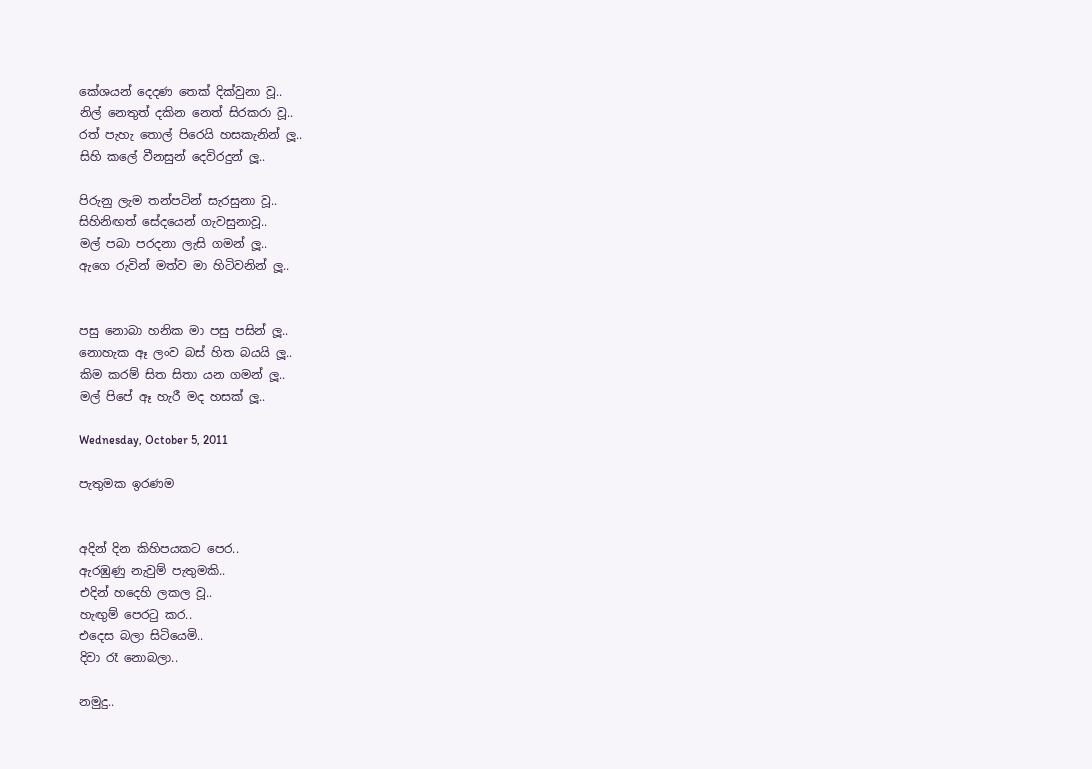කේශයන් දෙදණ තෙක් දික්වුනා වූ..
නිල් නෙතුත් දකින නෙත් සිරකරා වූ..
රත් පැහැ තොල් පිරෙයි හසකැනින් ලූ..
සිහි කලේ වීනසුන් දෙවිරදුන් ලූ..

පිරුනු ලැම තන්පටින් සැරසුනා වූ..
සිහිනිඟත් සේදයෙන් ගැවසුනාවූ..
මල් පබා පරදනා ලැසි ගමන් ලූ..
ඇගෙ රුවින් මත්ව මා හිටිවනින් ලූ..


පසු නොබා හනික මා පසු පසින් ලූ..
නොහැක ඈ ලංව බස් හිත බයයි ලූ..
කිම කරම් සිත සිතා යන ගමන් ලූ..
මල් පිපේ ඈ හැරී මද හසක් ලූ..

Wednesday, October 5, 2011

පැතුමක ඉරණම


අදින් දින කිහිපයකට පෙර..
ඇරඹුණු නැවුම් පැතුමකි..
එදින් හදෙහි ලකල වූ..
හැඟුම් පෙරටු කර..
එදෙස බලා සිටියෙමි..
දිවා රෑ නොබලා..

නමුදු..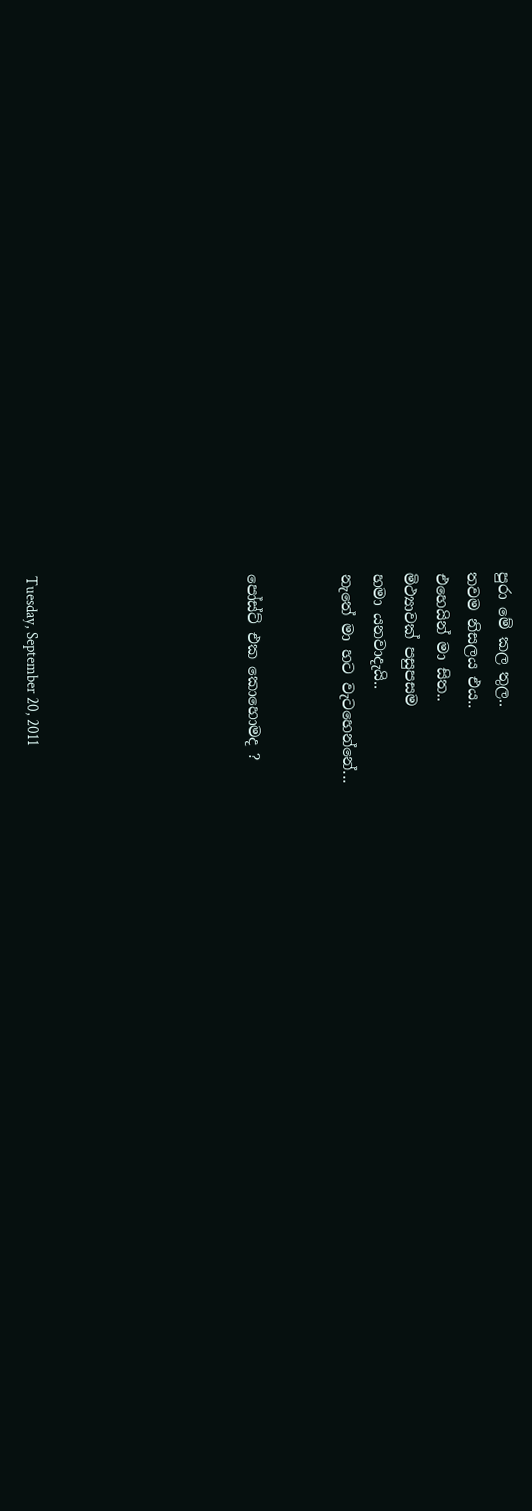පුරා මේ කල තුල..
තවම නිසලය එය..
එහෙයින් මා සිත..
මිථ්‍යාවක් පසුපසම
හමා යනවාදැයි..
නැතේ මා හට වැටහෙන්නේ...


පෝස්ට් එක කොහොමද ?






Tuesday, September 20, 2011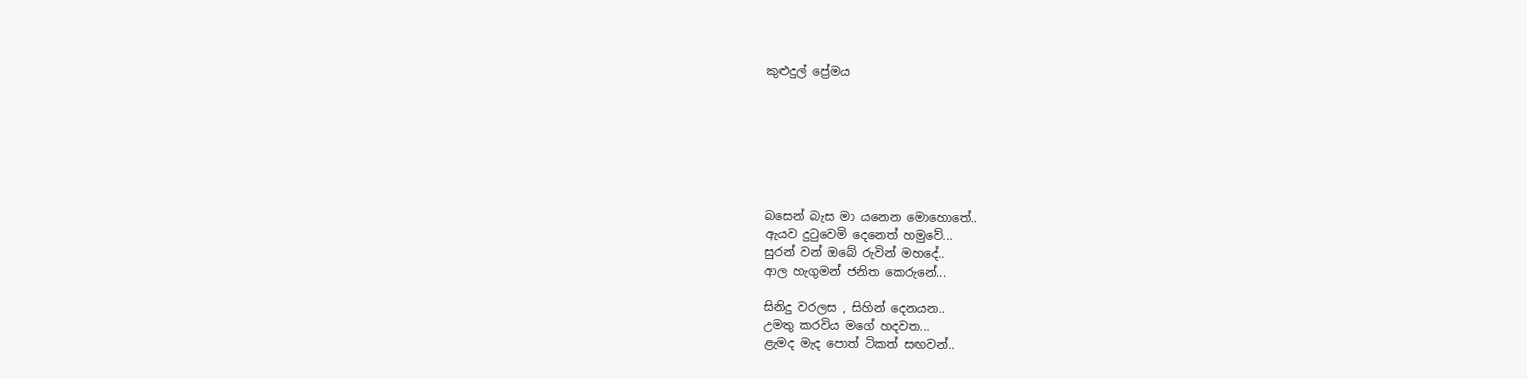කුළුදුල් ප්‍රේමය







බසෙන් බැස මා යනෙන මොහොතේ..
ඇයව දුටුවෙමි දෙනෙත් හමුවේ...
සුරන් වන් ඔබේ රුවින් මහදේ..
ආල හැගුමන් ජනිත කෙරුනේ...

සිනිදු වරලස , සිහින් දෙනයන..
උමතු කරවිය මගේ හදවත...
ළැමද මැද පොත් ටිකත් සඟවන්..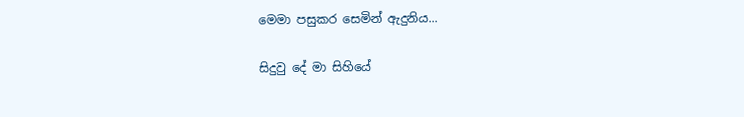මෙමා පසුකර සෙමින් ඇදුනිය...

සිදුවු දේ මා සිහියේ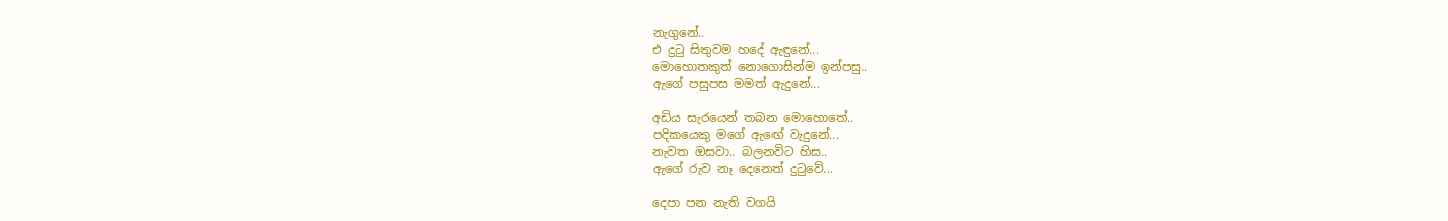නැගුනේ..
එ දුටු සිතුවම හදේ ඇඳුනේ...
මොහොතකුත් නොගොසින්ම ඉන්පසු..
ඇගේ පසුපස මමත් ඇදුනේ...

අඩිය සැරයෙන් තබන මොහොතේ..
පදිකයෙකු මගේ ඇඟේ වැදුනේ...
නැවත ඔසවා.. බලනවිට හිස..
ඇගේ රුව නෑ දෙනෙත් දුටුවේ...

දෙපා පන නැති වගයි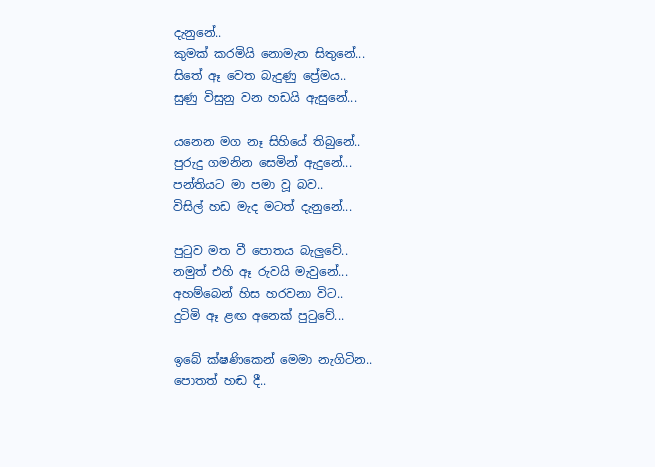දැනුනේ..
කුමක් කරමියි නොමැත සිතුනේ...
සිතේ ඈ වෙත බැදුණු ප්‍රේමය..
සුණු විසුනු වන හඩයි ඇසුනේ...

යනෙන මග නෑ සිහියේ තිබුනේ..
පුරුදු ගමනින සෙමින් ඇදුනේ...
පන්තියට මා පමා වූ බව..
විසිල් හඩ මැද මටත් දැනුනේ...

පුටුව මත වී පොතය බැලුවේ..
නමුත් එහි ඈ රුවයි මැවුනේ...
අහම්බෙන් හිස හරවනා විට..
දුටිමි ඈ ළඟ අනෙක් පුටුවේ...

ඉබේ ක්ෂණිකෙන් මෙමා නැගිටින..
පොතත් හඬ දී..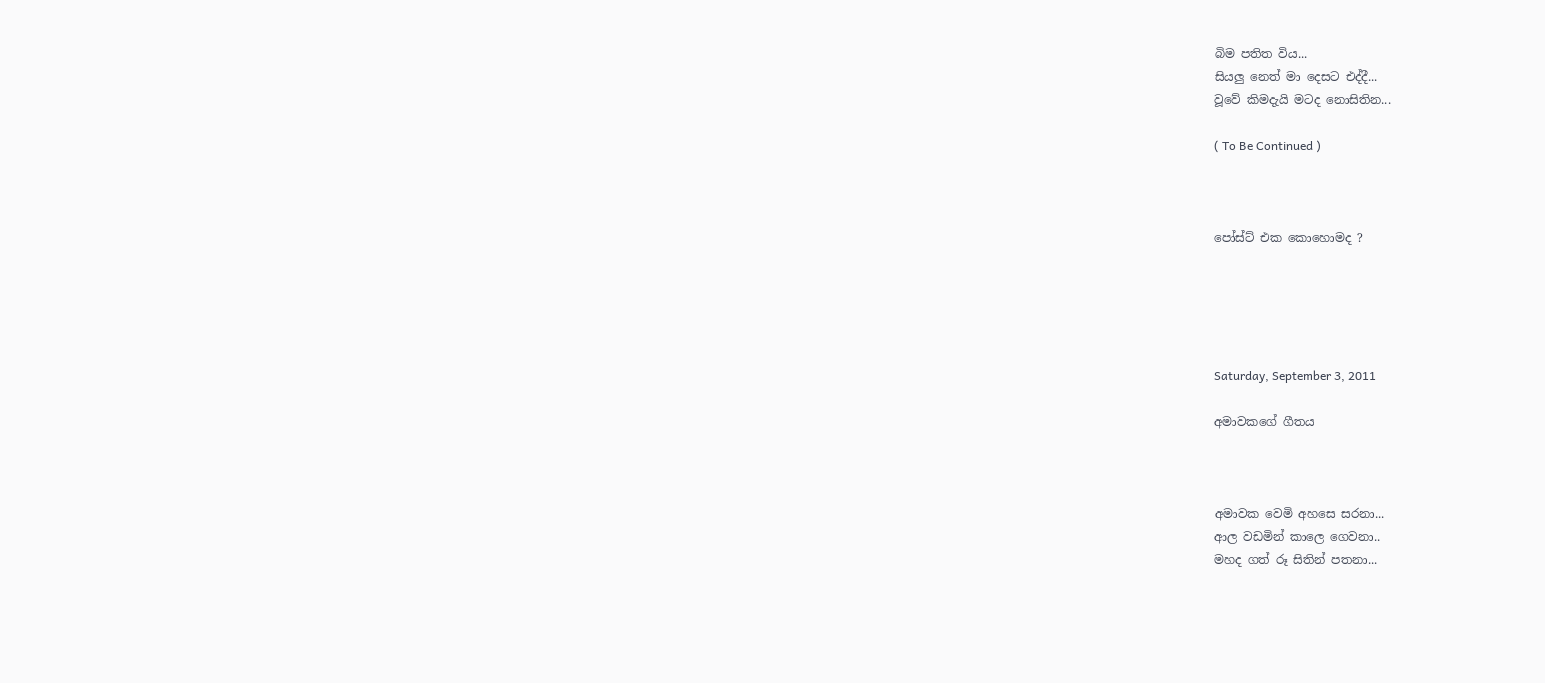බිම පතිත විය...
සියලු නෙත් මා දෙසට එද්දී...
වූවේ කිමදැයි මටද නොසිතින...

( To Be Continued )



පෝස්ට් එක කොහොමද ?





Saturday, September 3, 2011

අමාවකගේ ගීතය



අමාවක වෙමි අහසෙ සරනා...
ආල වඩමින් කාලෙ ගෙවනා..
මහද ගත් රූ සිතින් පතනා...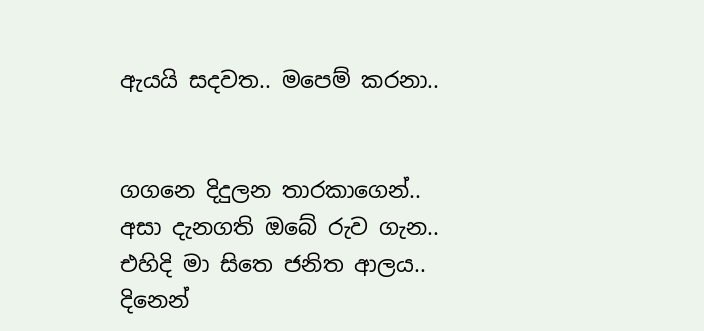ඇයයි සදවත.. මපෙම් කරනා..


ගගනෙ දිදුලන තාරකාගෙන්..
අසා දැනගති ඔබේ රුව ගැන..
එහිදි මා සිතෙ ජනිත ආලය..
දිනෙන්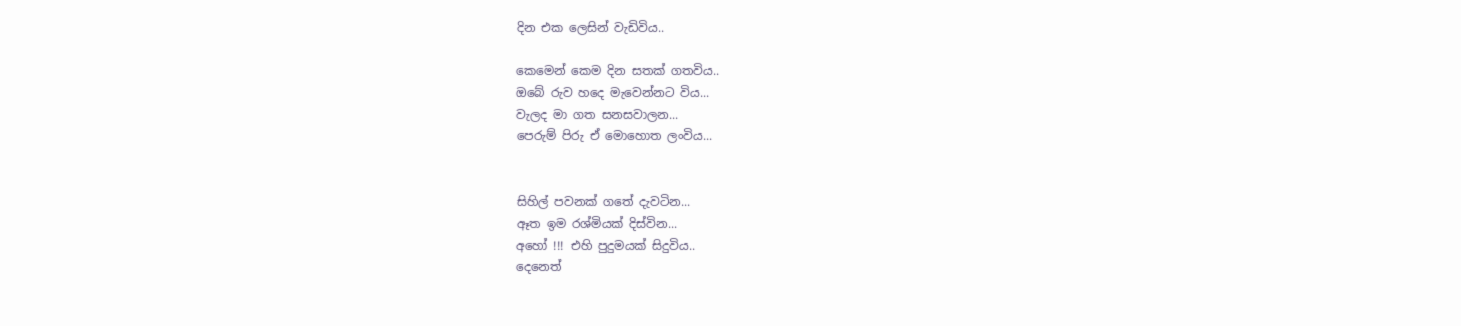දින එක ලෙසින් වැඩිවිය..

කෙමෙන් කෙම දින සතක් ගතවිය..
ඔබේ රුව හදෙ මැවෙන්නට විය...
වැලද මා ගත සනසවාලන...
පෙරුම් පිරු ඒ මොහොත ලංවිය...


සිහිල් පවනක් ගතේ දැවටින...
ඈත ඉම රශ්මියක් දිස්වින...
අහෝ !!! එහි පුදුමයක් සිදුවිය..
දෙනෙත්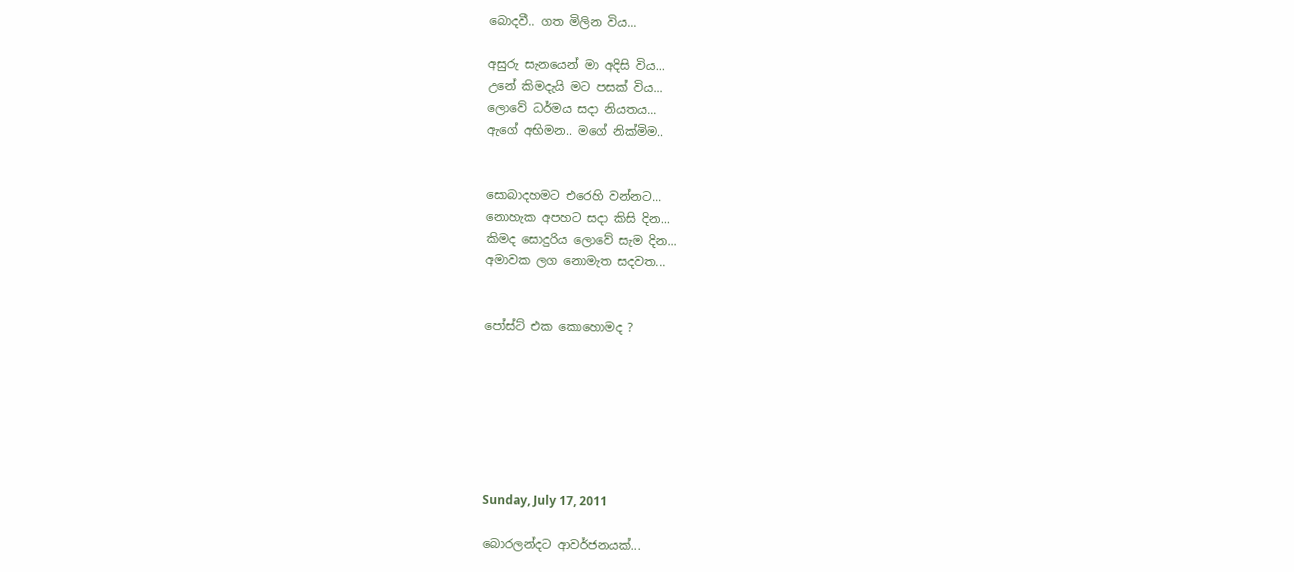බොදවී.. ගත මිලින විය...

අසුරු සැනයෙන් මා අදිසි විය...
උනේ කිමදැයි මට පසක් විය...
ලොවේ ධර්මය සදා නියතය...
ඇගේ අභිමන.. මගේ නික්මිම..


සොබාදහමට එරෙහි වන්නට...
නොහැක අපහට සදා කිසි දින...
කිමද සොදුරිය ලොවේ සැම දින...
අමාවක ලග නොමැත සදවත...


පෝස්ට් එක කොහොමද ?







Sunday, July 17, 2011

බොරලන්දට ආවර්ජනයක්...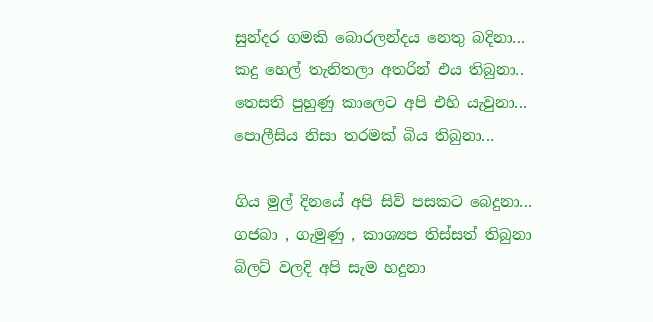සුන්දර ගමකි බොරලන්දය නෙතු බදිනා...
කදු හෙල් තැනිතලා අතරින් එය තිබුනා..
තෙසති පුහුණු කාලෙට අපි එහි යැවුනා...
පොලීසිය නිසා තරමක් බිය තිබුනා...

ගිය මුල් දිනයේ අපි සිව් පසකට බෙදුනා...
ගජබා , ගැමුණු , කාශ්‍යප තිස්සත් තිබුනා
බිලට් වලදි අපි සැම හදුනා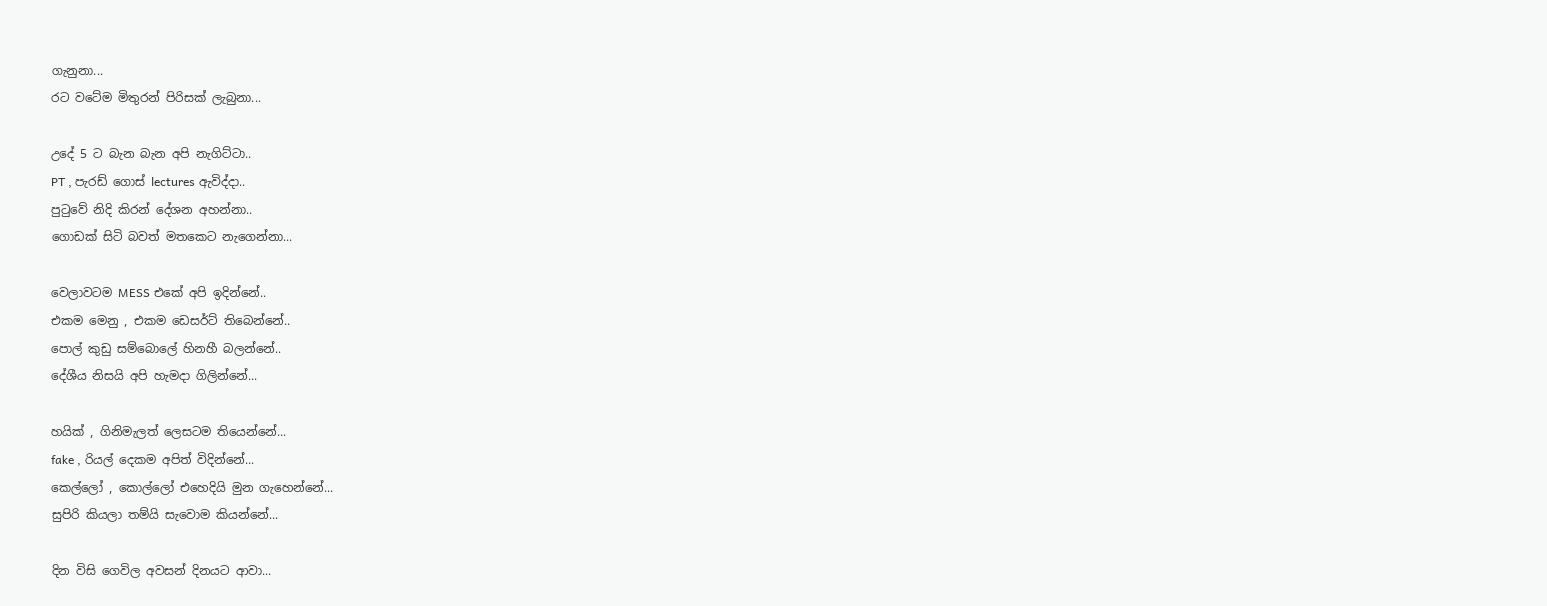ගැනුනා...
රට වටේම මිතුරන් පිරිසක් ලැබුනා...

උදේ 5 ට බැන බැන අපි නැගිට්ටා..
PT , පැරඩ් ගොස් lectures ඇවිද්දා..
පුටුවේ නිදි කිරන් දේශන අහන්නා..
ගොඩක් සිටි බවත් මතකෙට නැගෙන්නා...

වෙලාවටම MESS එකේ අපි ඉදින්නේ..
එකම මෙනු , එකම ඩෙසර්ට් තිබෙන්නේ..
පොල් කුඩු සම්බොලේ හිනහී බලන්නේ..
දේශීය නිසයි අපි හැමදා ගිලින්නේ...

හයික් , ගිනිමැලත් ලෙසටම තියෙන්නේ...
fake , රියල් දෙකම අපිත් විදින්නේ...
කෙල්ලෝ , කොල්ලෝ එහෙදියි මුන ගැහෙන්නේ...
සුපිරි කියලා තම්යි සැවොම කියන්නේ...

දින විසි ගෙවිල අවසන් දිනයට ආවා...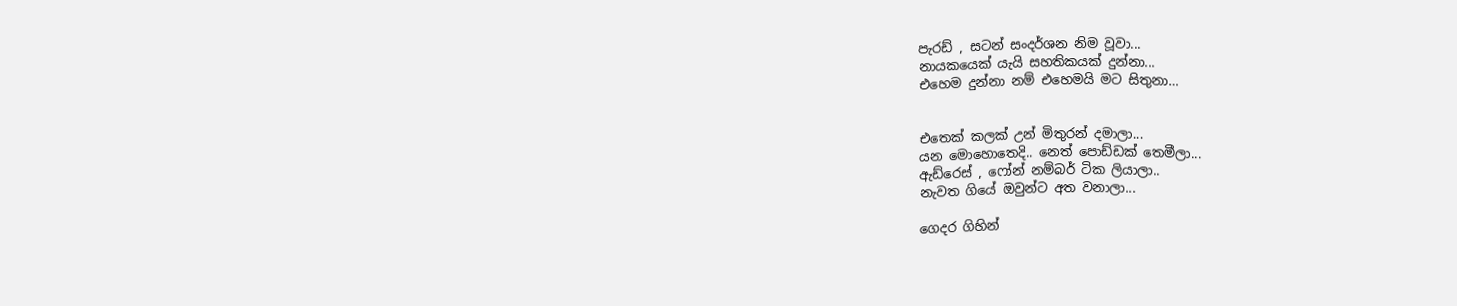පැරඩ් , සටන් සංදර්ශන නිම වූවා...
නායකයෙක් යැයි සහතිකයක් දුන්නා...
එහෙම දුන්නා නම් එහෙමයි මට සිතුනා…


එතෙක් කලක් උන් මිතුරන් දමාලා...
යන මොහොතෙදි.. නෙත් පොඩ්ඩක් තෙමීලා...
ඇඩ්රෙස් , ෆෝන් නම්බර් ටික ලියාලා..
නැවත ගියේ ඔවුන්ට අත වනාලා...

ගෙදර ගිහින්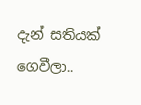දැන් සතියක් ගෙවීලා..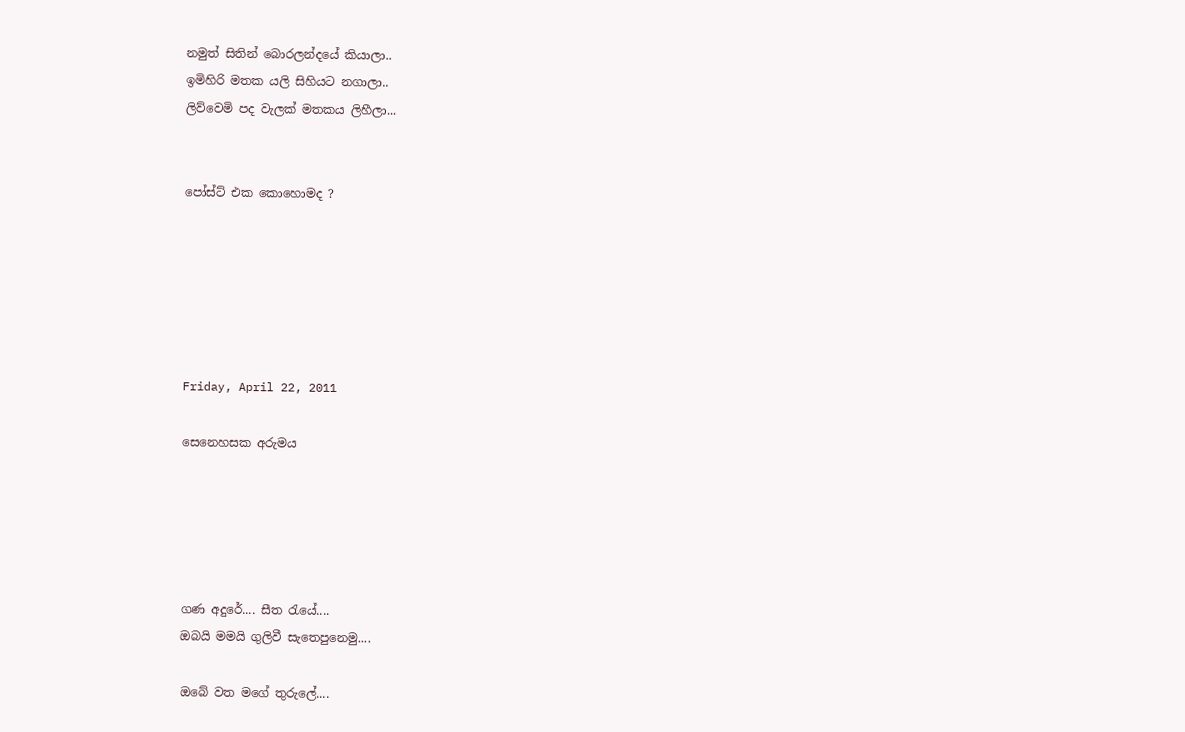නමුත් සිතින් බොරලන්දයේ කියාලා..
ඉමිහිරි මතක යලි සිහියට නගාලා..
ලිව්වෙමි පද වැලක් මතකය ලිහීලා...


පෝස්ට් එක කොහොමද ?






Friday, April 22, 2011

සෙනෙහසක අරුමය





ගණ අදුරේ.... සීත ‍රැයේ....
ඔබයි මමයි ගුලිවී සැතෙපුනෙමු....

ඔබේ වත මගේ තුරුලේ....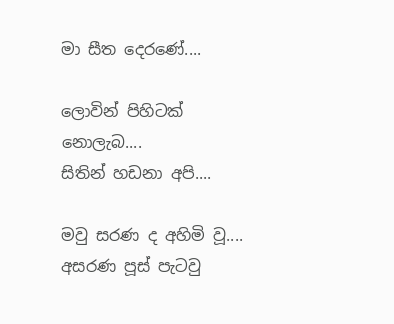මා සීත දෙරණේ....

ලොවින් පිහිටක් නොලැබ....
සිතින් හඩනා අපි....

මවු සරණ ද අහිමි වූ....
අසරණ පූස් පැටවු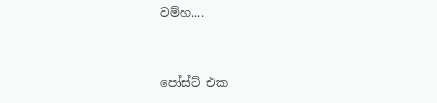වම්හ....


පෝස්ට් එක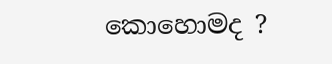කොහොමද ?